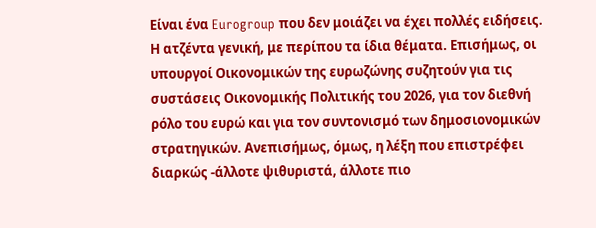Είναι ένα Eurogroup που δεν μοιάζει να έχει πολλές ειδήσεις. Η ατζέντα γενική, με περίπου τα ίδια θέματα. Επισήμως, οι υπουργοί Οικονομικών της ευρωζώνης συζητούν για τις συστάσεις Οικονομικής Πολιτικής του 2026, για τον διεθνή ρόλο του ευρώ και για τον συντονισμό των δημοσιονομικών στρατηγικών. Ανεπισήμως, όμως, η λέξη που επιστρέφει διαρκώς -άλλοτε ψιθυριστά, άλλοτε πιο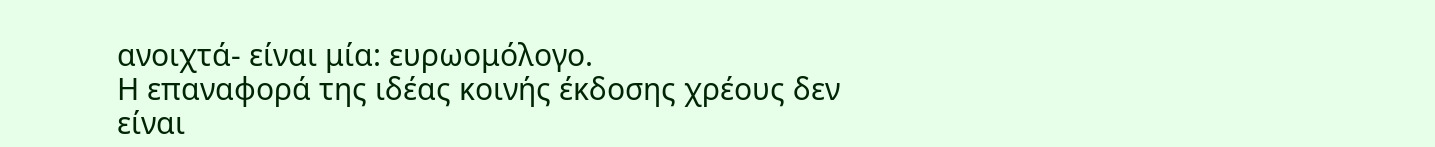ανοιχτά- είναι μία: ευρωομόλογο.
Η επαναφορά της ιδέας κοινής έκδοσης χρέους δεν είναι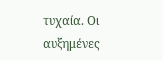τυχαία. Οι αυξημένες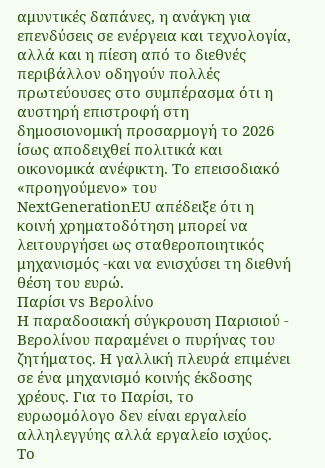αμυντικές δαπάνες, η ανάγκη για επενδύσεις σε ενέργεια και τεχνολογία, αλλά και η πίεση από το διεθνές περιβάλλον οδηγούν πολλές πρωτεύουσες στο συμπέρασμα ότι η αυστηρή επιστροφή στη δημοσιονομική προσαρμογή το 2026 ίσως αποδειχθεί πολιτικά και οικονομικά ανέφικτη. Το επεισοδιακό «προηγούμενο» του NextGenerationEU απέδειξε ότι η κοινή χρηματοδότηση μπορεί να λειτουργήσει ως σταθεροποιητικός μηχανισμός -και να ενισχύσει τη διεθνή θέση του ευρώ.
Παρίσι vs Βερολίνο
Η παραδοσιακή σύγκρουση Παρισιού - Βερολίνου παραμένει ο πυρήνας του ζητήματος. Η γαλλική πλευρά επιμένει σε ένα μηχανισμό κοινής έκδοσης χρέους. Για το Παρίσι, το ευρωομόλογο δεν είναι εργαλείο αλληλεγγύης αλλά εργαλείο ισχύος.
Το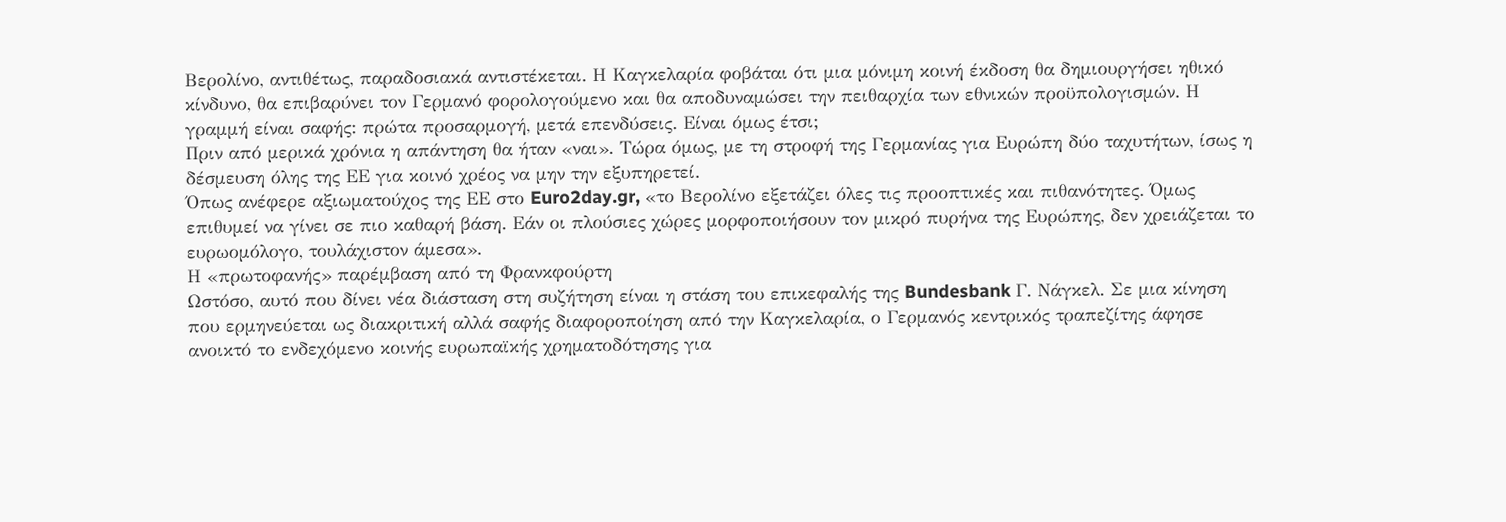Βερολίνο, αντιθέτως, παραδοσιακά αντιστέκεται. Η Καγκελαρία φοβάται ότι μια μόνιμη κοινή έκδοση θα δημιουργήσει ηθικό κίνδυνο, θα επιβαρύνει τον Γερμανό φορολογούμενο και θα αποδυναμώσει την πειθαρχία των εθνικών προϋπολογισμών. Η γραμμή είναι σαφής: πρώτα προσαρμογή, μετά επενδύσεις. Είναι όμως έτσι;
Πριν από μερικά χρόνια η απάντηση θα ήταν «ναι». Τώρα όμως, με τη στροφή της Γερμανίας για Ευρώπη δύο ταχυτήτων, ίσως η δέσμευση όλης της ΕΕ για κοινό χρέος να μην την εξυπηρετεί.
Όπως ανέφερε αξιωματούχος της ΕΕ στο Euro2day.gr, «το Βερολίνο εξετάζει όλες τις προοπτικές και πιθανότητες. Όμως επιθυμεί να γίνει σε πιο καθαρή βάση. Εάν οι πλούσιες χώρες μορφοποιήσουν τον μικρό πυρήνα της Ευρώπης, δεν χρειάζεται το ευρωομόλογο, τουλάχιστον άμεσα».
Η «πρωτοφανής» παρέμβαση από τη Φρανκφούρτη
Ωστόσο, αυτό που δίνει νέα διάσταση στη συζήτηση είναι η στάση του επικεφαλής της Bundesbank Γ. Νάγκελ. Σε μια κίνηση που ερμηνεύεται ως διακριτική αλλά σαφής διαφοροποίηση από την Καγκελαρία, ο Γερμανός κεντρικός τραπεζίτης άφησε ανοικτό το ενδεχόμενο κοινής ευρωπαϊκής χρηματοδότησης για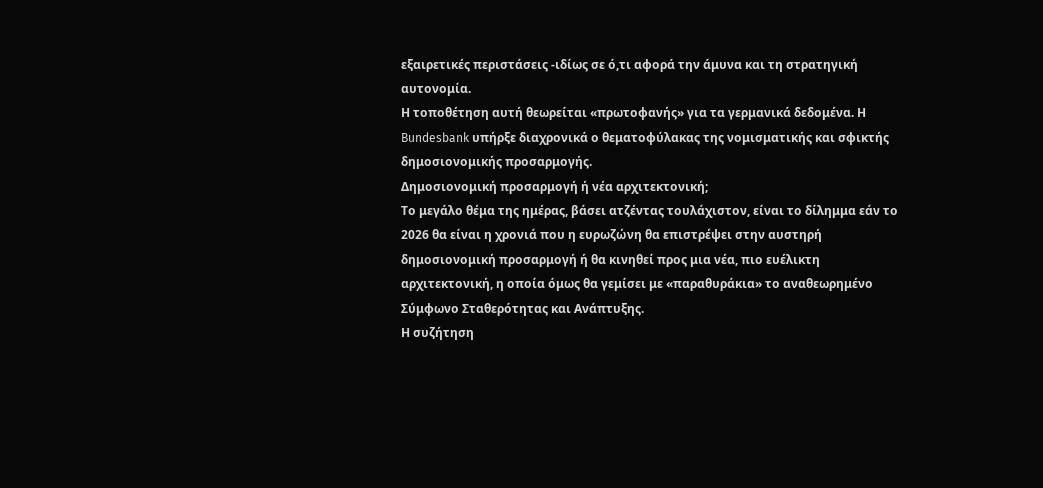εξαιρετικές περιστάσεις -ιδίως σε ό,τι αφορά την άμυνα και τη στρατηγική αυτονομία.
Η τοποθέτηση αυτή θεωρείται «πρωτοφανής» για τα γερμανικά δεδομένα. Η Bundesbank υπήρξε διαχρονικά ο θεματοφύλακας της νομισματικής και σφικτής δημοσιονομικής προσαρμογής.
Δημοσιονομική προσαρμογή ή νέα αρχιτεκτονική;
Το μεγάλο θέμα της ημέρας, βάσει ατζέντας τουλάχιστον, είναι το δίλημμα εάν το 2026 θα είναι η χρονιά που η ευρωζώνη θα επιστρέψει στην αυστηρή δημοσιονομική προσαρμογή ή θα κινηθεί προς μια νέα, πιο ευέλικτη αρχιτεκτονική, η οποία όμως θα γεμίσει με «παραθυράκια» το αναθεωρημένο Σύμφωνο Σταθερότητας και Ανάπτυξης.
Η συζήτηση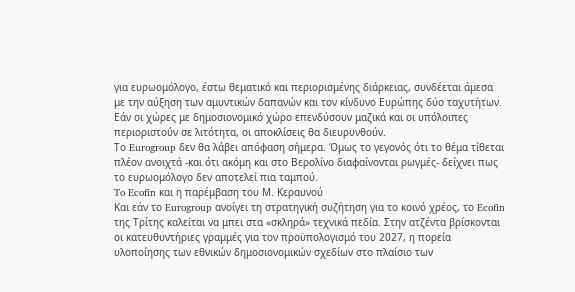για ευρωομόλογο, έστω θεματικό και περιορισμένης διάρκειας, συνδέεται άμεσα με την αύξηση των αμυντικών δαπανών και τον κίνδυνο Ευρώπης δύο ταχυτήτων. Εάν οι χώρες με δημοσιονομικό χώρο επενδύσουν μαζικά και οι υπόλοιπες περιοριστούν σε λιτότητα, οι αποκλίσεις θα διευρυνθούν.
Το Eurogroup δεν θα λάβει απόφαση σήμερα. Όμως το γεγονός ότι το θέμα τίθεται πλέον ανοιχτά -και ότι ακόμη και στο Βερολίνο διαφαίνονται ρωγμές- δείχνει πως το ευρωομόλογο δεν αποτελεί πια ταμπού.
To Ecofin και η παρέμβαση του Μ. Κεραυνού
Και εάν το Eurogroup ανοίγει τη στρατηγική συζήτηση για το κοινό χρέος, το Ecofin της Τρίτης καλείται να μπει στα «σκληρά» τεχνικά πεδία. Στην ατζέντα βρίσκονται οι κατευθυντήριες γραμμές για τον προϋπολογισμό του 2027, η πορεία υλοποίησης των εθνικών δημοσιονομικών σχεδίων στο πλαίσιο των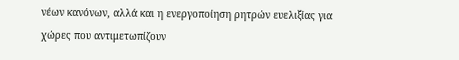νέων κανόνων, αλλά και η ενεργοποίηση ρητρών ευελιξίας για χώρες που αντιμετωπίζουν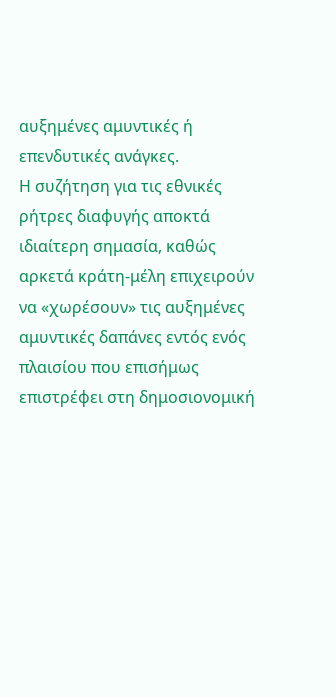αυξημένες αμυντικές ή επενδυτικές ανάγκες.
Η συζήτηση για τις εθνικές ρήτρες διαφυγής αποκτά ιδιαίτερη σημασία, καθώς αρκετά κράτη-μέλη επιχειρούν να «χωρέσουν» τις αυξημένες αμυντικές δαπάνες εντός ενός πλαισίου που επισήμως επιστρέφει στη δημοσιονομική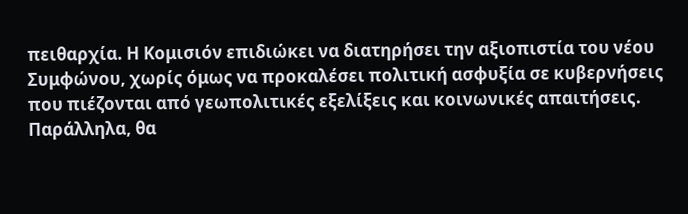πειθαρχία. Η Κομισιόν επιδιώκει να διατηρήσει την αξιοπιστία του νέου Συμφώνου, χωρίς όμως να προκαλέσει πολιτική ασφυξία σε κυβερνήσεις που πιέζονται από γεωπολιτικές εξελίξεις και κοινωνικές απαιτήσεις.
Παράλληλα, θα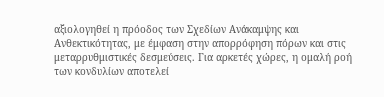αξιολογηθεί η πρόοδος των Σχεδίων Ανάκαμψης και Ανθεκτικότητας, με έμφαση στην απορρόφηση πόρων και στις μεταρρυθμιστικές δεσμεύσεις. Για αρκετές χώρες, η ομαλή ροή των κονδυλίων αποτελεί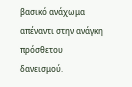βασικό ανάχωμα απέναντι στην ανάγκη πρόσθετου δανεισμού.